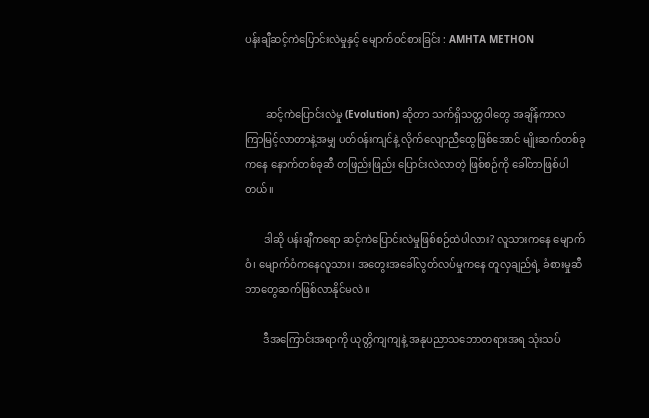ပန်းချီဆင့်ကဲပြောင်းလဲမှုနှင့် မျောက်ဝင်စားခြင်း : AMHTA METHON


        ဆင့်ကဲပြောင်းလဲမှု (Evolution) ဆိုတာ သက်ရှိသတ္တဝါတွေ အချိန်ကာလ ကြာမြင့်လာတာနဲ့အမျှ ပတ်ဝန်းကျင်နဲ့ လိုက်လျောညီထွေဖြစ်အောင် မျိုးဆက်တစ်ခုကနေ နောက်တစ်ခုဆီ တဖြည်းဖြည်း ပြောင်းလဲလာတဲ့ ဖြစ်စဉ်ကို ခေါ်တာဖြစ်ပါတယ်။

       ဒါဆို ပန်းချီကရော ဆင့်ကဲပြောင်းလဲမှုဖြစ်စဉ်ထဲပါလား? လူသားကနေ မျောက်ဝံ၊ မျောက်ဝံကနေလူသား၊ အတွေးအခေါ်လွတ်လပ်မှုကနေ တူလှချည်ရဲ့ ခံစားမှုဆီ ဘာတွေဆက်ဖြစ်လာနိုင်မလဲ။

       ဒီအကြောင်းအရာကို ယုတ္တိကျကျနဲ့ အနုပညာသဘောတရားအရ သုံးသပ်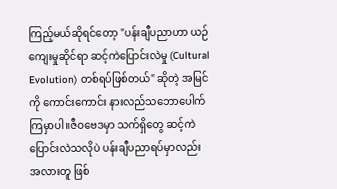ကြည့်မယ်ဆိုရင်တော့ "ပန်းချီပညာဟာ ယဉ်ကျေးမှုဆိုင်ရာ ဆင့်ကဲပြောင်းလဲမှု (Cultural Evolution) တစ်ရပ်ဖြစ်တယ်" ဆိုတဲ့ အမြင်ကို ကောင်းကောင်း နားလည်သဘောပေါက်ကြမှာပါ။ဇီဝဗေဒမှာ သက်ရှိတွေ ဆင့်ကဲပြောင်းလဲသလိုပဲ ပန်းချီပညာရပ်မှာလည်း အလားတူ ဖြစ်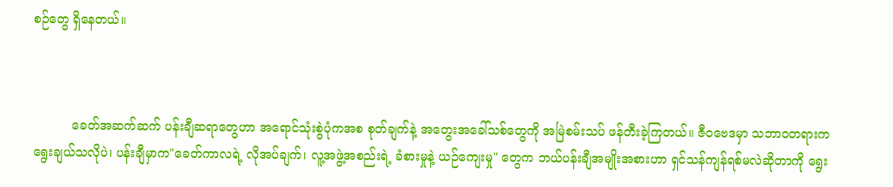စဉ်တွေ ရှိနေတယ်။



          ခေတ်အဆက်ဆက် ပန်းချီဆရာတွေဟာ အရောင်သုံးစွဲပုံကအစ စုတ်ချက်နဲ့ အတွေးအခေါ်သစ်တွေကို အမြဲစမ်းသပ် ဖန်တီးခဲ့ကြတယ်။ ဇီဝဗေဒမှာ သဘာဝတရားက ရွေးချယ်သလိုပဲ၊ ပန်းချီမှာက"ခေတ်ကာလရဲ့ လိုအပ်ချက်၊ လူ့အဖွဲ့အစည်းရဲ့ ခံစားမှုနဲ့ ယဉ်ကျေးမှု" တွေက ဘယ်ပန်းချီအမျိုးအစားဟာ ရှင်သန်ကျန်ရစ်မလဲဆိုတာကို ရွေး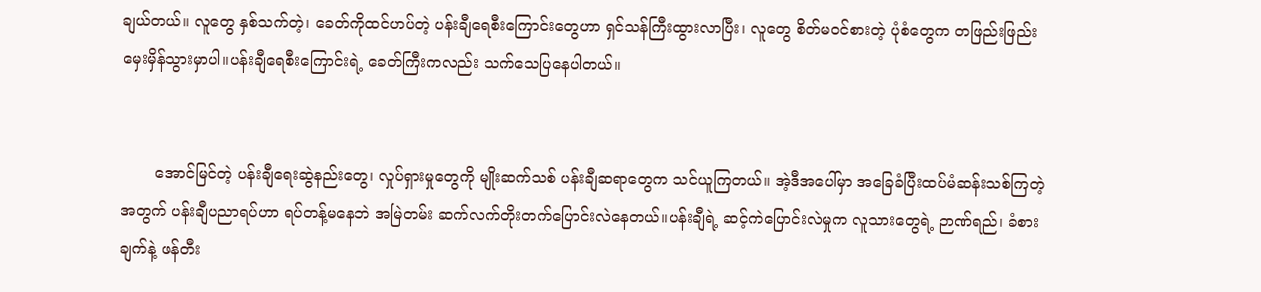ချယ်တယ်။ လူတွေ နှစ်သက်တဲ့၊ ခေတ်ကိုထင်ဟပ်တဲ့ ပန်းချီရေစီးကြောင်းတွေဟာ ရှင်သန်ကြီးထွားလာပြီး၊ လူတွေ စိတ်မဝင်စားတဲ့ ပုံစံတွေက တဖြည်းဖြည်း မှေးမှိန်သွားမှာပါ။ပန်းချီရေစီးကြောင်းရဲ့ ခေတ်ကြီးကလည်း သက်သေပြနေပါတယ်။


       အောင်မြင်တဲ့ ပန်းချီရေးဆွဲနည်းတွေ၊ လှုပ်ရှားမှုတွေကို မျိုးဆက်သစ် ပန်းချီဆရာတွေက သင်ယူကြတယ်။ အဲ့ဒီအပေါ်မှာ အခြေခံပြီးထပ်မံဆန်းသစ်ကြတဲ့အတွက် ပန်းချီပညာရပ်ဟာ ရပ်တန့်မနေဘဲ အမြဲတမ်း ဆက်လက်တိုးတက်ပြောင်းလဲနေတယ်။ပန်းချီရဲ့ ဆင့်ကဲပြောင်းလဲမှုက လူသားတွေရဲ့ ဉာဏ်ရည်၊ ခံစားချက်နဲ့ ဖန်တီး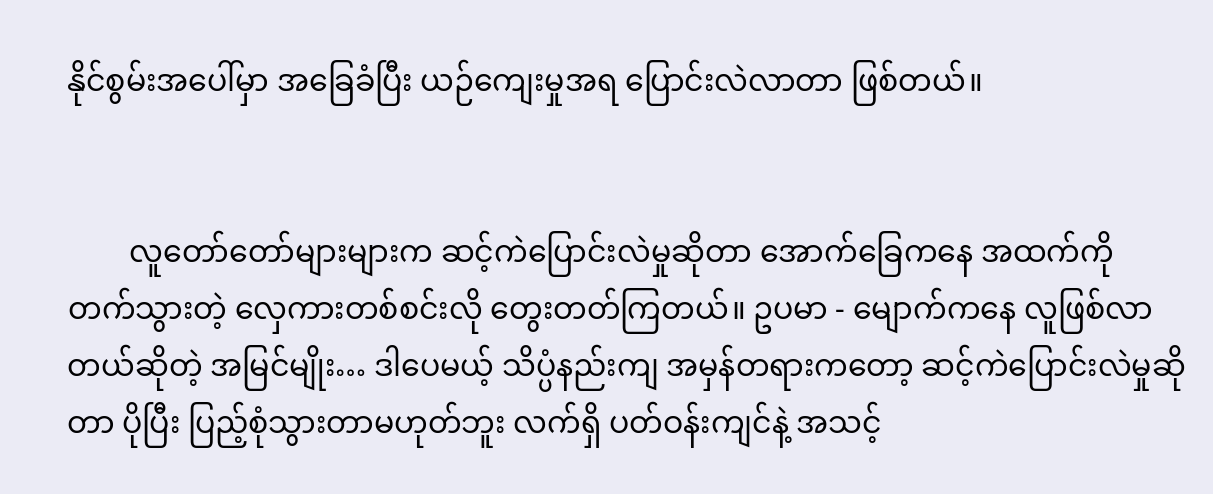နိုင်စွမ်းအပေါ်မှာ အခြေခံပြီး ယဉ်ကျေးမှုအရ ပြောင်းလဲလာတာ ဖြစ်တယ်။


        လူတော်တော်များများက ဆင့်ကဲပြောင်းလဲမှုဆိုတာ အောက်ခြေကနေ အထက်ကို တက်သွားတဲ့ လှေကားတစ်စင်းလို တွေးတတ်ကြတယ်။ ဥပမာ - မျောက်ကနေ လူဖြစ်လာတယ်ဆိုတဲ့ အမြင်မျိုး… ဒါပေမယ့် သိပ္ပံနည်းကျ အမှန်တရားကတော့ ဆင့်ကဲပြောင်းလဲမှုဆိုတာ ပိုပြီး ပြည့်စုံသွားတာမဟုတ်ဘူး လက်ရှိ ပတ်ဝန်းကျင်နဲ့ အသင့်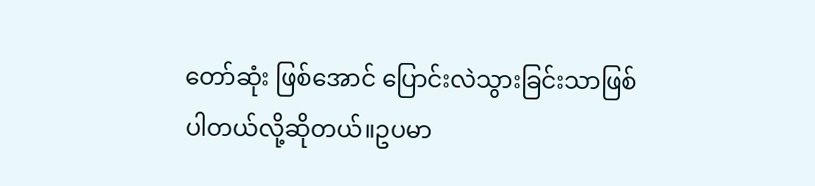တော်ဆုံး ဖြစ်အောင် ပြောင်းလဲသွားခြင်းသာဖြစ်ပါတယ်လို့ဆိုတယ်။ဥပမာ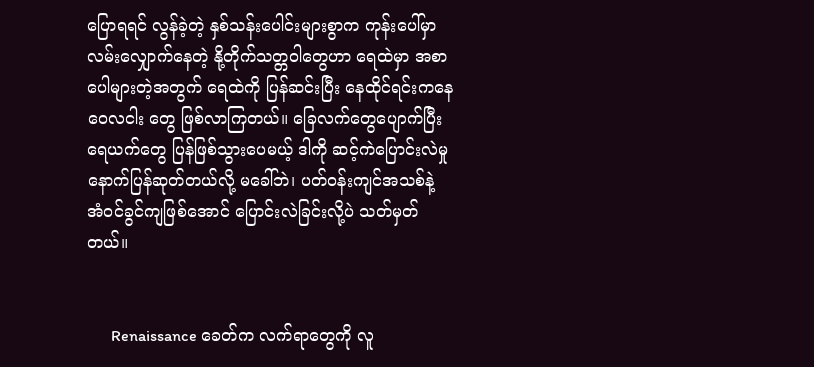ပြောရရင် လွန်ခဲ့တဲ့ နှစ်သန်းပေါင်းများစွာက ကုန်းပေါ်မှာ လမ်းလျှောက်နေတဲ့ နို့တိုက်သတ္တဝါတွေဟာ ရေထဲမှာ အစာပေါများတဲ့အတွက် ရေထဲကို ပြန်ဆင်းပြီး နေထိုင်ရင်းကနေ ဝေလငါး တွေ ဖြစ်လာကြတယ်။ ခြေလက်တွေပျောက်ပြီး ရေယက်တွေ ပြန်ဖြစ်သွားပေမယ့် ဒါကို ဆင့်ကဲပြောင်းလဲမှု နောက်ပြန်ဆုတ်တယ်လို့ မခေါ်ဘဲ၊ ပတ်ဝန်းကျင်အသစ်နဲ့ အံဝင်ခွင်ကျဖြစ်အောင် ပြောင်းလဲခြင်းလို့ပဲ သတ်မှတ်တယ်။


      Renaissance ခေတ်က လက်ရာတွေကို လူ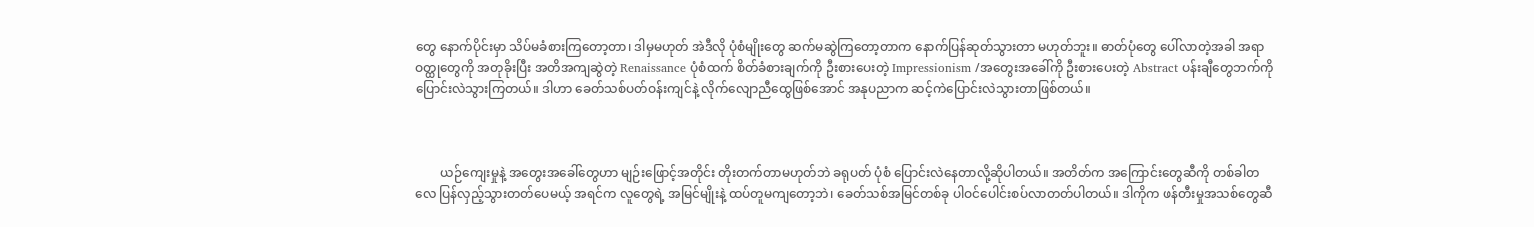တွေ နောက်ပိုင်းမှာ သိပ်မခံစားကြတော့တာ၊ ဒါမှမဟုတ် အဲဒီလို ပုံစံမျိုးတွေ ဆက်မဆွဲကြတော့တာက နောက်ပြန်ဆုတ်သွားတာ မဟုတ်ဘူး။ ဓာတ်ပုံတွေ ပေါ်လာတဲ့အခါ အရာဝတ္ထုတွေကို အတုခိုးပြီး အတိအကျဆွဲတဲ့ Renaissance ပုံစံထက် စိတ်ခံစားချက်ကို ဦးစားပေးတဲ့ Impressionism /အတွေးအခေါ်ကို ဦးစားပေးတဲ့ Abstract ပန်းချီတွေဘက်ကို ပြောင်းလဲသွားကြတယ်။ ဒါဟာ ခေတ်သစ်ပတ်ဝန်းကျင်နဲ့ လိုက်လျောညီထွေဖြစ်အောင် အနုပညာက ဆင့်ကဲပြောင်းလဲသွားတာဖြစ်တယ်။



        ယဉ်ကျေးမှုနဲ့ အတွေးအခေါ်တွေဟာ မျဉ်းဖြောင့်အတိုင်း တိုးတက်တာမဟုတ်ဘဲ ခရုပတ် ပုံစံ ပြောင်းလဲနေတာလို့ဆိုပါတယ်။ အတိတ်က အကြောင်းတွေဆီကို တစ်ခါတလေ ပြန်လှည့်သွားတတ်ပေမယ့် အရင်က လူတွေရဲ့ အမြင်မျိုးနဲ့ ထပ်တူမကျတော့ဘဲ၊ ခေတ်သစ်အမြင်တစ်ခု ပါဝင်ပေါင်းစပ်လာတတ်ပါတယ်။ ဒါကိုက ဖန်တီးမှုအသစ်တွေဆီ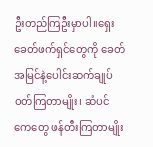ဦးတည်ကြဦးမှာပါ။ရှေးခေတ်ဖက်ရှင်တွေကို ခေတ်အမြင်နဲ့ပေါင်းဆက်ချုပ်ဝတ်ကြတာမျိုး၊ ဆံပင်ကေတွေ ဖန်တီးကြတာမျိုး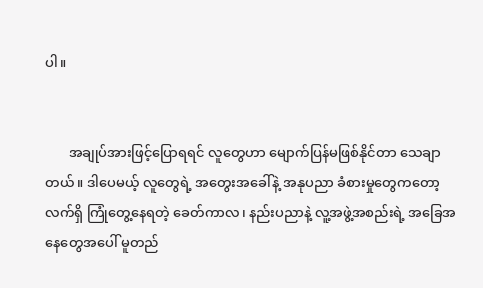ပါ။


       အချုပ်အားဖြင့်ပြောရရင် လူတွေဟာ မျောက်ပြန်မဖြစ်နိုင်တာ သေချာတယ်။ ဒါပေမယ့် လူတွေရဲ့ အတွေးအခေါ်နဲ့ အနုပညာ ခံစားမှုတွေကတော့ လက်ရှိ ကြုံတွေ့နေရတဲ့ ခေတ်ကာလ၊ နည်းပညာနဲ့ လူ့အဖွဲ့အစည်းရဲ့ အခြေအနေတွေအပေါ် မူတည်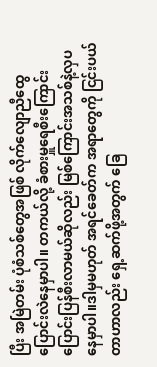ပြီး အမြဲတမ်း ပုံစံသစ်တွေအဖြစ် လိုက်လျောညီထွေ ပြောင်းလဲနေမှာပါ။ တကယ်လို့ ခံစားမှူရေစီးကြောင်းပြောင်းပြန်စီးလာမယ်ဆိုလည်း မြစ်ကြောင်းအသစ်နဲ့လှပနေမှာပါ။ဒါမှမဟုတ် အရင်ခေတ်က အရာတွေကို ငြင်းပယ်တာဟာလည်း ရှေ့ဆက်ဖို့အတွက် ခြေ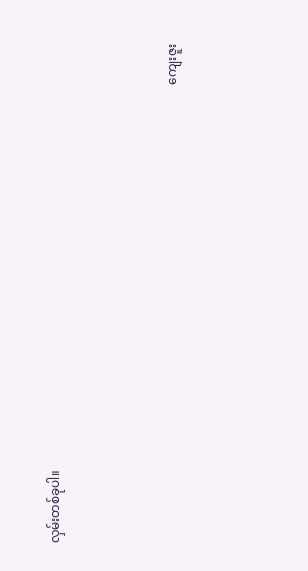လှမ်းတစ်ခုပါ။



                                                                                                                                                   ကျေးဇူး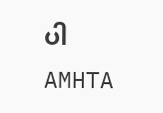ပါ                                                                                                                                                                                               AMHTA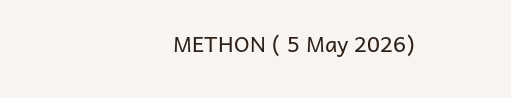METHON ( 5 May 2026)